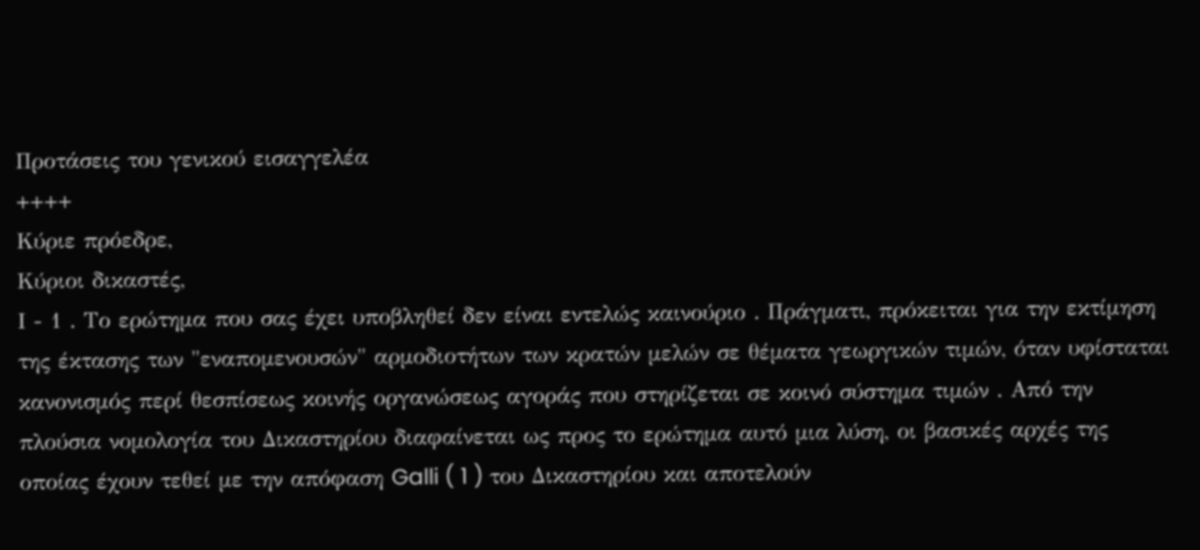Προτάσεις του γενικού εισαγγελέα
++++
Κύριε πρόεδρε,
Κύριοι δικαστές,
Ι - 1 . Το ερώτημα που σας έχει υποβληθεί δεν είναι εντελώς καινούριο . Πράγματι, πρόκειται για την εκτίμηση της έκτασης των "εναπομενουσών" αρμοδιοτήτων των κρατών μελών σε θέματα γεωργικών τιμών, όταν υφίσταται κανονισμός περί θεσπίσεως κοινής οργανώσεως αγοράς που στηρίζεται σε κοινό σύστημα τιμών . Από την πλούσια νομολογία του Δικαστηρίου διαφαίνεται ως προς το ερώτημα αυτό μια λύση, οι βασικές αρχές της οποίας έχουν τεθεί με την απόφαση Galli ( 1 ) του Δικαστηρίου και αποτελούν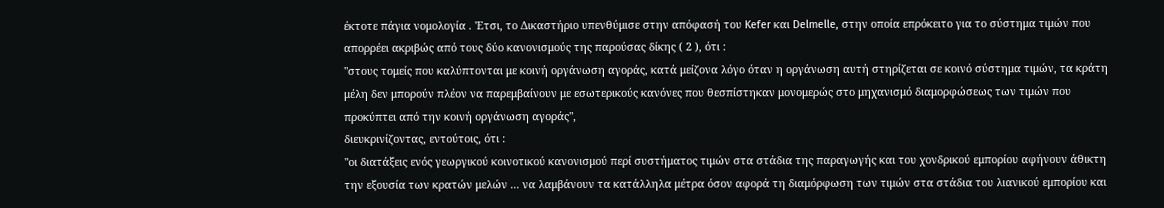έκτοτε πάγια νομολογία . 'Ετσι, το Δικαστήριο υπενθύμισε στην απόφασή του Kefer και Delmelle, στην οποία επρόκειτο για το σύστημα τιμών που απορρέει ακριβώς από τους δύο κανονισμούς της παρούσας δίκης ( 2 ), ότι :
"στους τομείς που καλύπτονται με κοινή οργάνωση αγοράς, κατά μείζονα λόγο όταν η οργάνωση αυτή στηρίζεται σε κοινό σύστημα τιμών, τα κράτη μέλη δεν μπορούν πλέον να παρεμβαίνουν με εσωτερικούς κανόνες που θεσπίστηκαν μονομερώς στο μηχανισμό διαμορφώσεως των τιμών που προκύπτει από την κοινή οργάνωση αγοράς",
διευκρινίζοντας, εντούτοις, ότι :
"οι διατάξεις ενός γεωργικού κοινοτικού κανονισμού περί συστήματος τιμών στα στάδια της παραγωγής και του χονδρικού εμπορίου αφήνουν άθικτη την εξουσία των κρατών μελών ... να λαμβάνουν τα κατάλληλα μέτρα όσον αφορά τη διαμόρφωση των τιμών στα στάδια του λιανικού εμπορίου και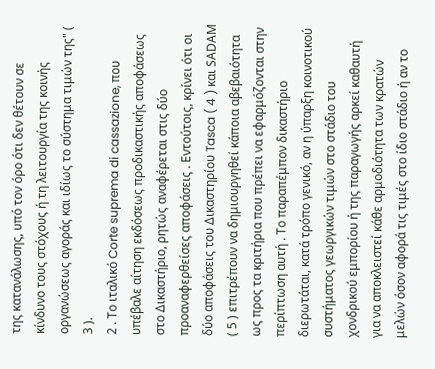της κατανάλωσης, υπό τον όρο ότι δεν θέτουν σε κίνδυνο τους στόχους ή τη λειτουργία της κοινής οργανώσεως αγοράς και ιδίως το σύστημα τιμών της" ( 3 ).
2 . Το ιταλικό Corte suprema di cassazione, που υπέβαλε αίτηση εκδόσεως προδικαστικής αποφάσεως στο Δικαστήριο, ρητώς αναφέρεται στις δύο προαναφερθείσες αποφάσεις . Εντούτοις, κρίνει ότι οι δύο αποφάσεις του Δικαστηρίου Tasca ( 4 ) και SΑDΑΜ ( 5 ) επιτρέπουν να δημιουργηθεί κάποια αβεβαιότητα ως προς τα κριτήρια που πρέπει να εφαρμόζονται στην περίπτωση αυτή . Το παραπέμπον δικαστήριο διερωτάται, κατά τρόπο γενικό, αν η ύπαρξη κοινοτικού συστήματος γεωργικών τιμών στο στάδιο του χονδρικού εμπορίου ή της παραγωγής αρκεί καθαυτή για να αποκλειστεί κάθε αρμοδιότητα των κρατών μελών όσον αφορά τις τιμές στο ίδιο στάδιο ή αν το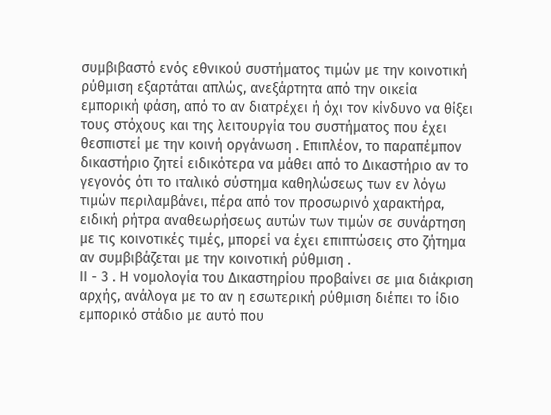συμβιβαστό ενός εθνικού συστήματος τιμών με την κοινοτική ρύθμιση εξαρτάται απλώς, ανεξάρτητα από την οικεία εμπορική φάση, από το αν διατρέχει ή όχι τον κίνδυνο να θίξει τους στόχους και της λειτουργία του συστήματος που έχει θεσπιστεί με την κοινή οργάνωση . Επιπλέον, το παραπέμπον δικαστήριο ζητεί ειδικότερα να μάθει από το Δικαστήριο αν το γεγονός ότι το ιταλικό σύστημα καθηλώσεως των εν λόγω τιμών περιλαμβάνει, πέρα από τον προσωρινό χαρακτήρα, ειδική ρήτρα αναθεωρήσεως αυτών των τιμών σε συνάρτηση με τις κοινοτικές τιμές, μπορεί να έχει επιπτώσεις στο ζήτημα αν συμβιβάζεται με την κοινοτική ρύθμιση .
ΙΙ - 3 . Η νομολογία του Δικαστηρίου προβαίνει σε μια διάκριση αρχής, ανάλογα με το αν η εσωτερική ρύθμιση διέπει το ίδιο εμπορικό στάδιο με αυτό που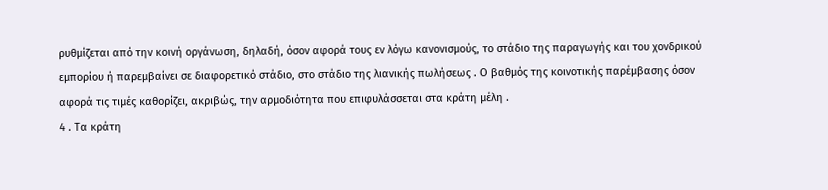ρυθμίζεται από την κοινή οργάνωση, δηλαδή, όσον αφορά τους εν λόγω κανονισμούς, το στάδιο της παραγωγής και του χονδρικού εμπορίου ή παρεμβαίνει σε διαφορετικό στάδιο, στο στάδιο της λιανικής πωλήσεως . Ο βαθμός της κοινοτικής παρέμβασης όσον αφορά τις τιμές καθορίζει, ακριβώς, την αρμοδιότητα που επιφυλάσσεται στα κράτη μέλη .
4 . Τα κράτη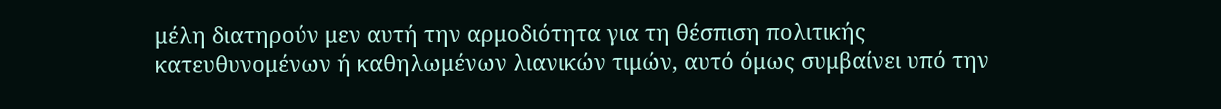μέλη διατηρούν μεν αυτή την αρμοδιότητα για τη θέσπιση πολιτικής κατευθυνομένων ή καθηλωμένων λιανικών τιμών, αυτό όμως συμβαίνει υπό την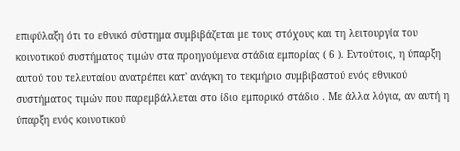επιφύλαξη ότι το εθνικό σύστημα συμβιβάζεται με τους στόχους και τη λειτουργία του κοινοτικού συστήματος τιμών στα προηγούμενα στάδια εμπορίας ( 6 ). Εντούτοις, η ύπαρξη αυτού του τελευταίου ανατρέπει κατ' ανάγκη το τεκμήριο συμβιβαστού ενός εθνικού συστήματος τιμών που παρεμβάλλεται στο ίδιο εμπορικό στάδιο . Με άλλα λόγια, αν αυτή η ύπαρξη ενός κοινοτικού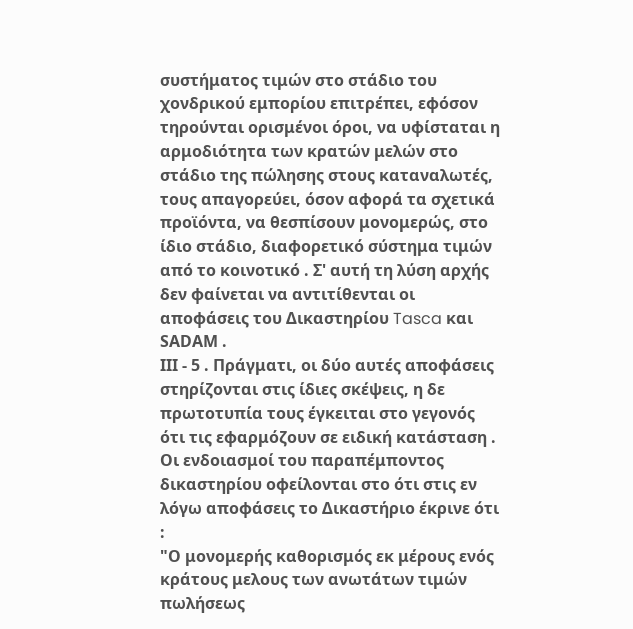συστήματος τιμών στο στάδιο του χονδρικού εμπορίου επιτρέπει, εφόσον τηρούνται ορισμένοι όροι, να υφίσταται η αρμοδιότητα των κρατών μελών στο στάδιο της πώλησης στους καταναλωτές, τους απαγορεύει, όσον αφορά τα σχετικά προϊόντα, να θεσπίσουν μονομερώς, στο ίδιο στάδιο, διαφορετικό σύστημα τιμών από το κοινοτικό . Σ' αυτή τη λύση αρχής δεν φαίνεται να αντιτίθενται οι αποφάσεις του Δικαστηρίου Tasca και SΑDΑΜ .
ΙΙΙ - 5 . Πράγματι, οι δύο αυτές αποφάσεις στηρίζονται στις ίδιες σκέψεις, η δε πρωτοτυπία τους έγκειται στο γεγονός ότι τις εφαρμόζουν σε ειδική κατάσταση . Οι ενδοιασμοί του παραπέμποντος δικαστηρίου οφείλονται στο ότι στις εν λόγω αποφάσεις το Δικαστήριο έκρινε ότι :
"Ο μονομερής καθορισμός εκ μέρους ενός κράτους μελους των ανωτάτων τιμών πωλήσεως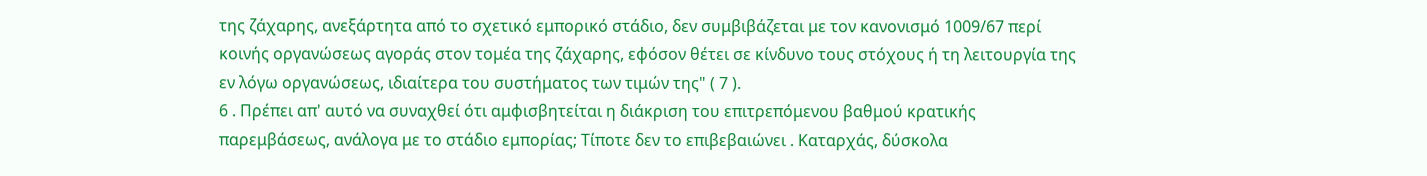της ζάχαρης, ανεξάρτητα από το σχετικό εμπορικό στάδιο, δεν συμβιβάζεται με τον κανονισμό 1009/67 περί κοινής οργανώσεως αγοράς στον τομέα της ζάχαρης, εφόσον θέτει σε κίνδυνο τους στόχους ή τη λειτουργία της εν λόγω οργανώσεως, ιδιαίτερα του συστήματος των τιμών της" ( 7 ).
6 . Πρέπει απ' αυτό να συναχθεί ότι αμφισβητείται η διάκριση του επιτρεπόμενου βαθμού κρατικής παρεμβάσεως, ανάλογα με το στάδιο εμπορίας; Τίποτε δεν το επιβεβαιώνει . Καταρχάς, δύσκολα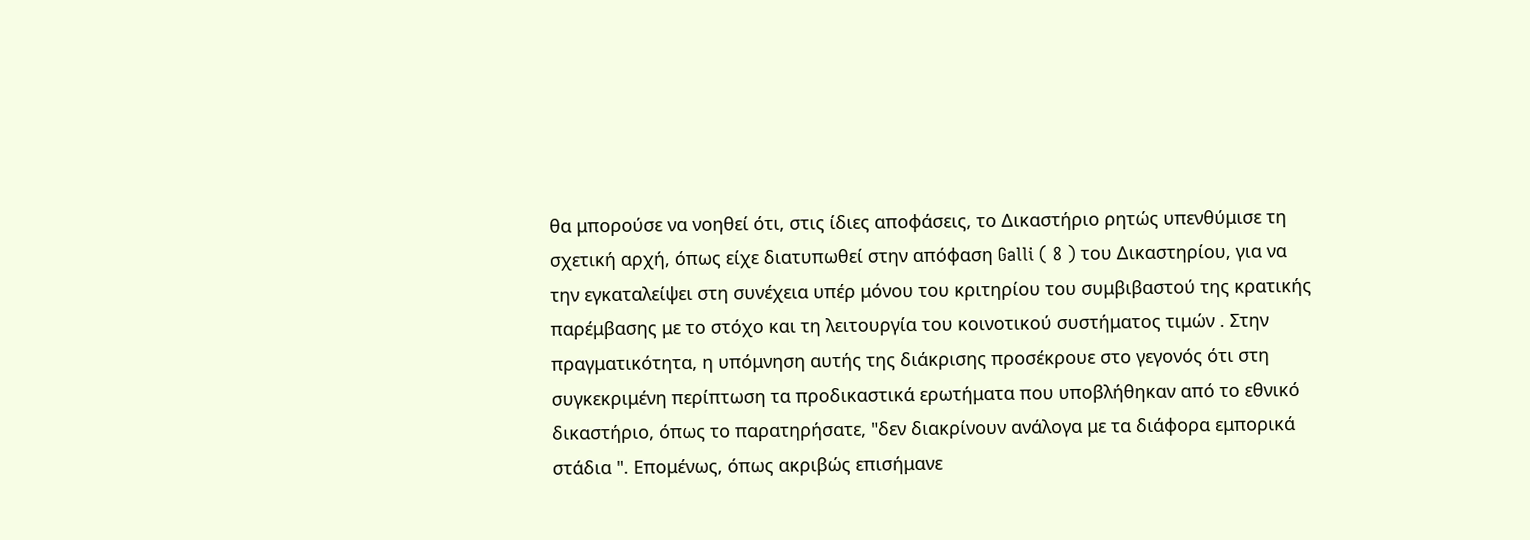θα μπορούσε να νοηθεί ότι, στις ίδιες αποφάσεις, το Δικαστήριο ρητώς υπενθύμισε τη σχετική αρχή, όπως είχε διατυπωθεί στην απόφαση Galli ( 8 ) του Δικαστηρίου, για να την εγκαταλείψει στη συνέχεια υπέρ μόνου του κριτηρίου του συμβιβαστού της κρατικής παρέμβασης με το στόχο και τη λειτουργία του κοινοτικού συστήματος τιμών . Στην πραγματικότητα, η υπόμνηση αυτής της διάκρισης προσέκρουε στο γεγονός ότι στη συγκεκριμένη περίπτωση τα προδικαστικά ερωτήματα που υποβλήθηκαν από το εθνικό δικαστήριο, όπως το παρατηρήσατε, "δεν διακρίνουν ανάλογα με τα διάφορα εμπορικά στάδια ". Επομένως, όπως ακριβώς επισήμανε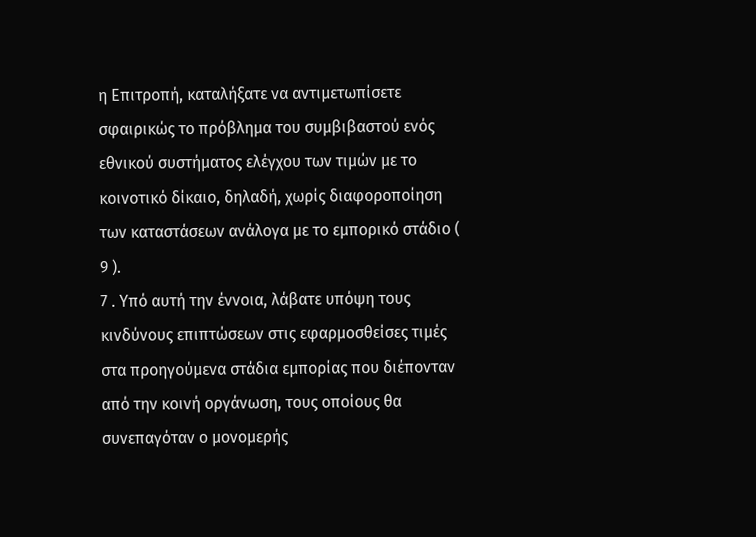η Επιτροπή, καταλήξατε να αντιμετωπίσετε σφαιρικώς το πρόβλημα του συμβιβαστού ενός εθνικού συστήματος ελέγχου των τιμών με το κοινοτικό δίκαιο, δηλαδή, χωρίς διαφοροποίηση των καταστάσεων ανάλογα με το εμπορικό στάδιο ( 9 ).
7 . Υπό αυτή την έννοια, λάβατε υπόψη τους κινδύνους επιπτώσεων στις εφαρμοσθείσες τιμές στα προηγούμενα στάδια εμπορίας που διέπονταν από την κοινή οργάνωση, τους οποίους θα συνεπαγόταν ο μονομερής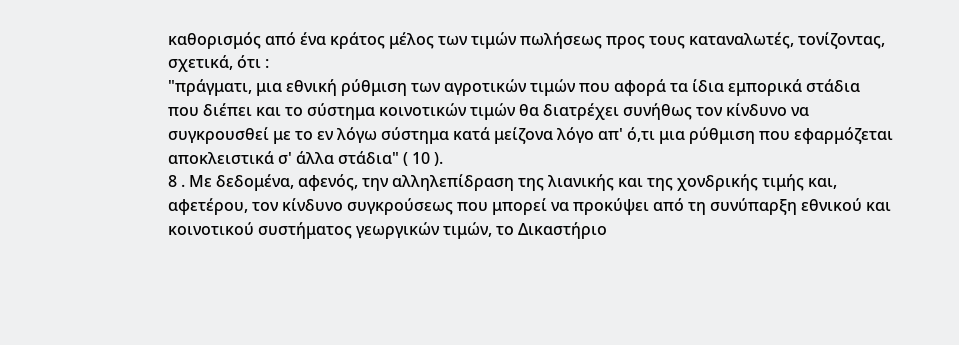καθορισμός από ένα κράτος μέλος των τιμών πωλήσεως προς τους καταναλωτές, τονίζοντας, σχετικά, ότι :
"πράγματι, μια εθνική ρύθμιση των αγροτικών τιμών που αφορά τα ίδια εμπορικά στάδια που διέπει και το σύστημα κοινοτικών τιμών θα διατρέχει συνήθως τον κίνδυνο να συγκρουσθεί με το εν λόγω σύστημα κατά μείζονα λόγο απ' ό,τι μια ρύθμιση που εφαρμόζεται αποκλειστικά σ' άλλα στάδια" ( 10 ).
8 . Με δεδομένα, αφενός, την αλληλεπίδραση της λιανικής και της χονδρικής τιμής και, αφετέρου, τον κίνδυνο συγκρούσεως που μπορεί να προκύψει από τη συνύπαρξη εθνικού και κοινοτικού συστήματος γεωργικών τιμών, το Δικαστήριο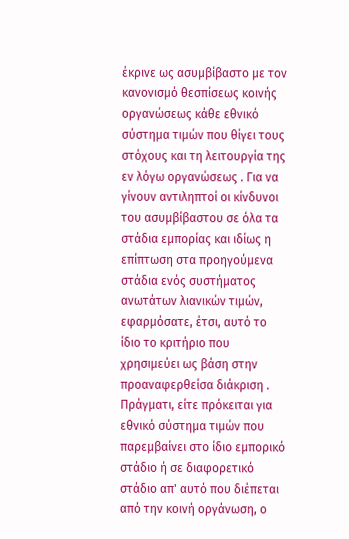έκρινε ως ασυμβίβαστο με τον κανονισμό θεσπίσεως κοινής οργανώσεως κάθε εθνικό σύστημα τιμών που θίγει τους στόχους και τη λειτουργία της εν λόγω οργανώσεως . Για να γίνουν αντιληπτοί οι κίνδυνοι του ασυμβίβαστου σε όλα τα στάδια εμπορίας και ιδίως η επίπτωση στα προηγούμενα στάδια ενός συστήματος ανωτάτων λιανικών τιμών, εφαρμόσατε, έτσι, αυτό το ίδιο το κριτήριο που χρησιμεύει ως βάση στην προαναφερθείσα διάκριση . Πράγματι, είτε πρόκειται για εθνικό σύστημα τιμών που παρεμβαίνει στο ίδιο εμπορικό στάδιο ή σε διαφορετικό στάδιο απ' αυτό που διέπεται από την κοινή οργάνωση, ο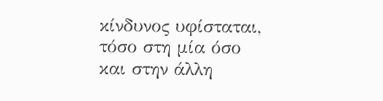κίνδυνος υφίσταται, τόσο στη μία όσο και στην άλλη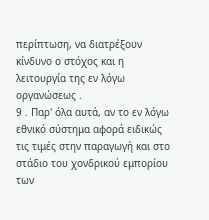περίπτωση, να διατρέξουν κίνδυνο ο στόχος και η λειτουργία της εν λόγω οργανώσεως .
9 . Παρ' όλα αυτά, αν το εν λόγω εθνικό σύστημα αφορά ειδικώς τις τιμές στην παραγωγή και στο στάδιο του χονδρικού εμπορίου των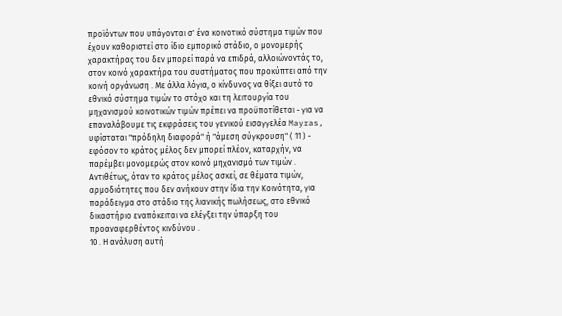προϊόντων που υπάγονται σ' ένα κοινοτικό σύστημα τιμών που έχουν καθοριστεί στο ίδιο εμπορικό στάδιο, ο μονομερής χαρακτήρας του δεν μπορεί παρά να επιδρά, αλλοιώνοντάς το, στον κοινό χαρακτήρα του συστήματος που προκύπτει από την κοινή οργάνωση . Με άλλα λόγια, ο κίνδυνος να θίξει αυτό το εθνικό σύστημα τιμών το στόχο και τη λειτουργία του μηχανισμού κοινοτικών τιμών πρέπει να προϋποτίθεται - για να επαναλάβουμε τις εκφράσεις του γενικού εισαγγελέα Mayras, υφίσταται "πρόδηλη διαφορά" ή "άμεση σύγκρουση" ( 11 ) - εφόσον το κράτος μέλος δεν μπορεί πλέον, καταρχήν, να παρέμβει μονομερώς στον κοινό μηχανισμό των τιμών . Αντιθέτως, όταν το κράτος μέλος ασκεί, σε θέματα τιμών, αρμοδιότητες που δεν ανήκουν στην ίδια την Κοινότητα, για παράδειγμα στο στάδιο της λιανικής πωλήσεως, στο εθνικό δικαστήριο εναπόκειται να ελέγξει την ύπαρξη του προαναφερθέντος κινδύνου .
10 . Η ανάλυση αυτή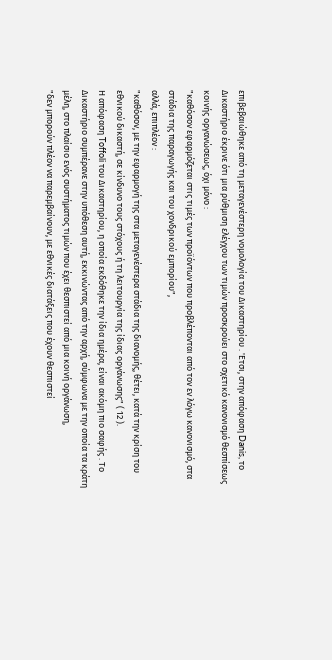επιβεβαιώθηκε από τη μεταγενέστερη νομολογία του Δικαστηρίου . 'Ετσι, στην απόφαση Danis, το Δικαστήριο έκρινε ότι μια ρύθμιση ελέγχου των τιμών προσκρούει στο σχετικό κανονισμό θεσπίσεως κοινής οργανώσεως, όχι μόνο :
"καθόσον εφαρμόζεται στις τιμές των προϊόντων που προβλέπονται από τον εν λόγω κανονισμό, στα στάδια της παραγωγής και του χονδρικού εμπορίου",
αλλά, επιπλέον :
"καθόσον, με την εφαρμογή της στα μεταγενέστερα στάδια της διανομής, θέτει, κατά την κρίση του εθνικού δικαστή, σε κίνδυνο τους στόχους ή τη λειτουργία της ίδιας οργάνωσης" ( 12 ).
Η απόφαση Toffoli του Δικαστηρίου, η οποία εκδόθηκε την ίδια ημέρα, είναι ακόμη πιο σαφής . Το Δικαστήριο συμπέρανε στην υπόθεση αυτή, εκκινώντας από την αρχή, σύμφωνα με την οποία τα κράτη μέλη, στο πλαίσιο ενός συστήματος τιμών που έχει θεσπιστεί από μια κοινή οργάνωση,
"δεν μπορούν πλέον να παρεμβαίνουν, με εθνικές διατάξεις που έχουν θεσπιστεί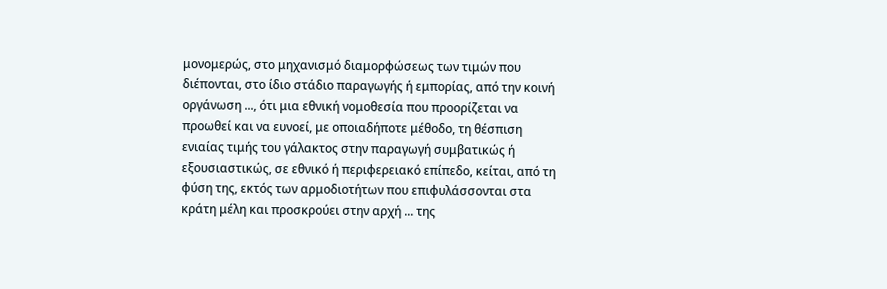μονομερώς, στο μηχανισμό διαμορφώσεως των τιμών που διέπονται, στο ίδιο στάδιο παραγωγής ή εμπορίας, από την κοινή οργάνωση ..., ότι μια εθνική νομοθεσία που προορίζεται να προωθεί και να ευνοεί, με οποιαδήποτε μέθοδο, τη θέσπιση ενιαίας τιμής του γάλακτος στην παραγωγή συμβατικώς ή εξουσιαστικώς, σε εθνικό ή περιφερειακό επίπεδο, κείται, από τη φύση της, εκτός των αρμοδιοτήτων που επιφυλάσσονται στα κράτη μέλη και προσκρούει στην αρχή ... της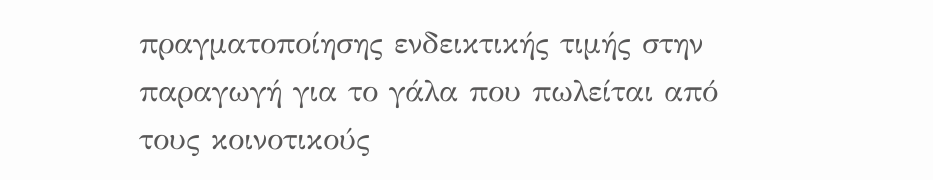πραγματοποίησης ενδεικτικής τιμής στην παραγωγή για το γάλα που πωλείται από τους κοινοτικούς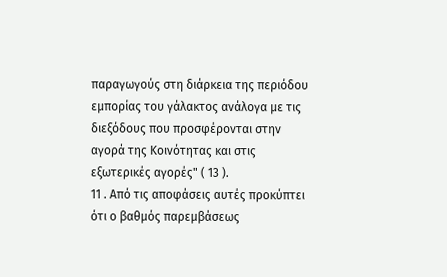παραγωγούς στη διάρκεια της περιόδου εμπορίας του γάλακτος ανάλογα με τις διεξόδους που προσφέρονται στην αγορά της Κοινότητας και στις εξωτερικές αγορές" ( 13 ).
11 . Από τις αποφάσεις αυτές προκύπτει ότι ο βαθμός παρεμβάσεως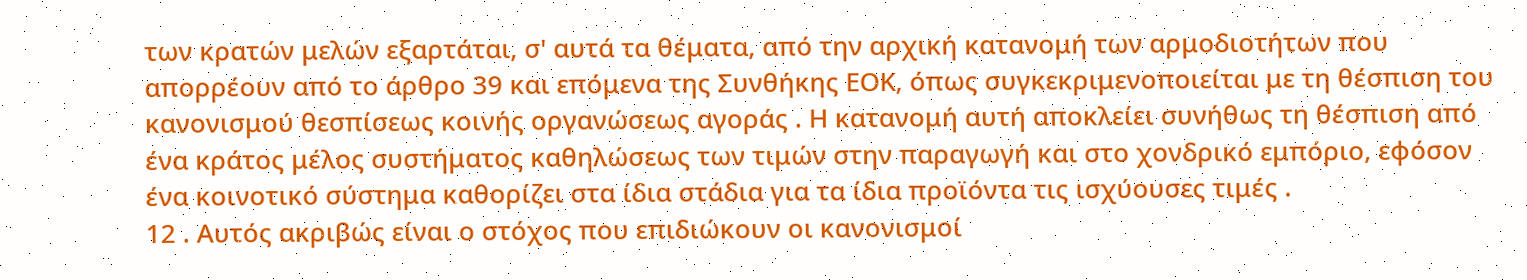των κρατών μελών εξαρτάται, σ' αυτά τα θέματα, από την αρχική κατανομή των αρμοδιοτήτων που απορρέουν από το άρθρο 39 και επόμενα της Συνθήκης ΕΟΚ, όπως συγκεκριμενοποιείται με τη θέσπιση του κανονισμού θεσπίσεως κοινής οργανώσεως αγοράς . Η κατανομή αυτή αποκλείει συνήθως τη θέσπιση από ένα κράτος μέλος συστήματος καθηλώσεως των τιμών στην παραγωγή και στο χονδρικό εμπόριο, εφόσον ένα κοινοτικό σύστημα καθορίζει στα ίδια στάδια για τα ίδια προϊόντα τις ισχύουσες τιμές .
12 . Αυτός ακριβώς είναι ο στόχος που επιδιώκουν οι κανονισμοί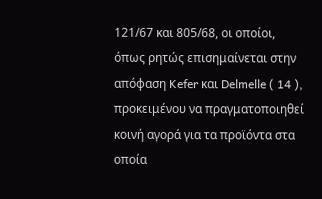121/67 και 805/68, οι οποίοι, όπως ρητώς επισημαίνεται στην απόφαση Kefer και Delmelle ( 14 ), προκειμένου να πραγματοποιηθεί κοινή αγορά για τα προϊόντα στα οποία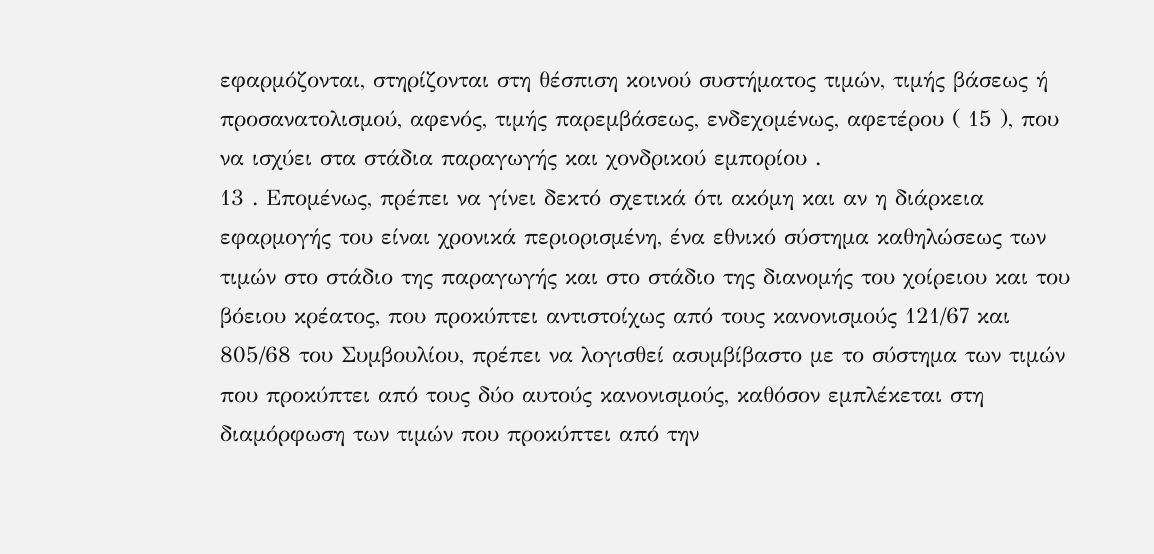εφαρμόζονται, στηρίζονται στη θέσπιση κοινού συστήματος τιμών, τιμής βάσεως ή προσανατολισμού, αφενός, τιμής παρεμβάσεως, ενδεχομένως, αφετέρου ( 15 ), που να ισχύει στα στάδια παραγωγής και χονδρικού εμπορίου .
13 . Επομένως, πρέπει να γίνει δεκτό σχετικά ότι ακόμη και αν η διάρκεια εφαρμογής του είναι χρονικά περιορισμένη, ένα εθνικό σύστημα καθηλώσεως των τιμών στο στάδιο της παραγωγής και στο στάδιο της διανομής του χοίρειου και του βόειου κρέατος, που προκύπτει αντιστοίχως από τους κανονισμούς 121/67 και 805/68 του Συμβουλίου, πρέπει να λογισθεί ασυμβίβαστο με το σύστημα των τιμών που προκύπτει από τους δύο αυτούς κανονισμούς, καθόσον εμπλέκεται στη διαμόρφωση των τιμών που προκύπτει από την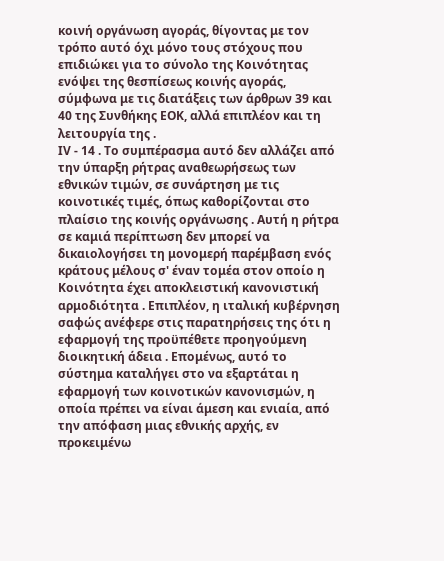κοινή οργάνωση αγοράς, θίγοντας με τον τρόπο αυτό όχι μόνο τους στόχους που επιδιώκει για το σύνολο της Κοινότητας ενόψει της θεσπίσεως κοινής αγοράς, σύμφωνα με τις διατάξεις των άρθρων 39 και 40 της Συνθήκης ΕΟΚ, αλλά επιπλέον και τη λειτουργία της .
ΙV - 14 . Το συμπέρασμα αυτό δεν αλλάζει από την ύπαρξη ρήτρας αναθεωρήσεως των εθνικών τιμών, σε συνάρτηση με τις κοινοτικές τιμές, όπως καθορίζονται στο πλαίσιο της κοινής οργάνωσης . Αυτή η ρήτρα σε καμιά περίπτωση δεν μπορεί να δικαιολογήσει τη μονομερή παρέμβαση ενός κράτους μέλους σ' έναν τομέα στον οποίο η Κοινότητα έχει αποκλειστική κανονιστική αρμοδιότητα . Επιπλέον, η ιταλική κυβέρνηση σαφώς ανέφερε στις παρατηρήσεις της ότι η εφαρμογή της προϋπέθετε προηγούμενη διοικητική άδεια . Επομένως, αυτό το σύστημα καταλήγει στο να εξαρτάται η εφαρμογή των κοινοτικών κανονισμών, η οποία πρέπει να είναι άμεση και ενιαία, από την απόφαση μιας εθνικής αρχής, εν προκειμένω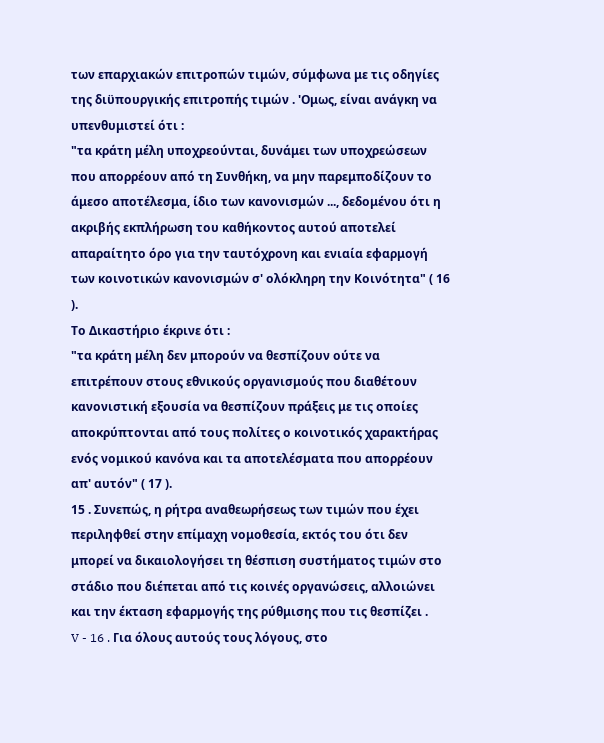των επαρχιακών επιτροπών τιμών, σύμφωνα με τις οδηγίες της διϋπουργικής επιτροπής τιμών . 'Ομως, είναι ανάγκη να υπενθυμιστεί ότι :
"τα κράτη μέλη υποχρεούνται, δυνάμει των υποχρεώσεων που απορρέουν από τη Συνθήκη, να μην παρεμποδίζουν το άμεσο αποτέλεσμα, ίδιο των κανονισμών ..., δεδομένου ότι η ακριβής εκπλήρωση του καθήκοντος αυτού αποτελεί απαραίτητο όρο για την ταυτόχρονη και ενιαία εφαρμογή των κοινοτικών κανονισμών σ' ολόκληρη την Κοινότητα" ( 16 ).
Το Δικαστήριο έκρινε ότι :
"τα κράτη μέλη δεν μπορούν να θεσπίζουν ούτε να επιτρέπουν στους εθνικούς οργανισμούς που διαθέτουν κανονιστική εξουσία να θεσπίζουν πράξεις με τις οποίες αποκρύπτονται από τους πολίτες ο κοινοτικός χαρακτήρας ενός νομικού κανόνα και τα αποτελέσματα που απορρέουν απ' αυτόν" ( 17 ).
15 . Συνεπώς, η ρήτρα αναθεωρήσεως των τιμών που έχει περιληφθεί στην επίμαχη νομοθεσία, εκτός του ότι δεν μπορεί να δικαιολογήσει τη θέσπιση συστήματος τιμών στο στάδιο που διέπεται από τις κοινές οργανώσεις, αλλοιώνει και την έκταση εφαρμογής της ρύθμισης που τις θεσπίζει .
V - 16 . Για όλους αυτούς τους λόγους, στο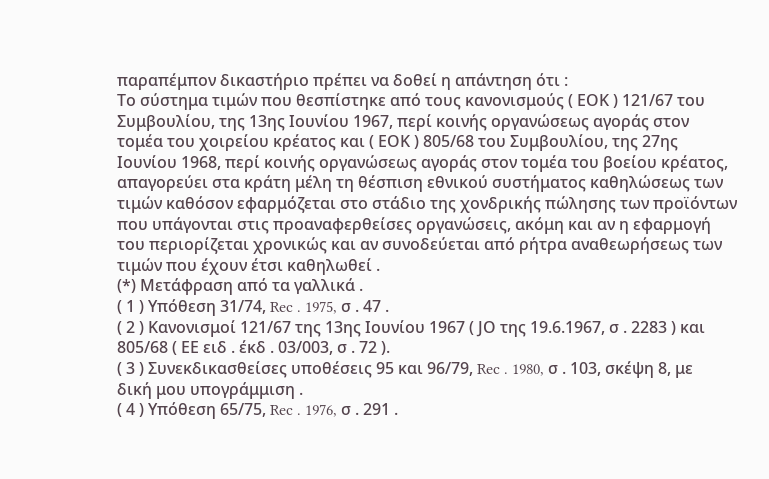παραπέμπον δικαστήριο πρέπει να δοθεί η απάντηση ότι :
Το σύστημα τιμών που θεσπίστηκε από τους κανονισμούς ( ΕΟΚ ) 121/67 του Συμβουλίου, της 13ης Ιουνίου 1967, περί κοινής οργανώσεως αγοράς στον τομέα του χοιρείου κρέατος και ( ΕΟΚ ) 805/68 του Συμβουλίου, της 27ης Ιουνίου 1968, περί κοινής οργανώσεως αγοράς στον τομέα του βοείου κρέατος, απαγορεύει στα κράτη μέλη τη θέσπιση εθνικού συστήματος καθηλώσεως των τιμών καθόσον εφαρμόζεται στο στάδιο της χονδρικής πώλησης των προϊόντων που υπάγονται στις προαναφερθείσες οργανώσεις, ακόμη και αν η εφαρμογή του περιορίζεται χρονικώς και αν συνοδεύεται από ρήτρα αναθεωρήσεως των τιμών που έχουν έτσι καθηλωθεί .
(*) Μετάφραση από τα γαλλικά .
( 1 ) Υπόθεση 31/74, Rec . 1975, σ . 47 .
( 2 ) Κανονισμοί 121/67 της 13ης Ιουνίου 1967 ( JΟ της 19.6.1967, σ . 2283 ) και 805/68 ( ΕΕ ειδ . έκδ . 03/003, σ . 72 ).
( 3 ) Συνεκδικασθείσες υποθέσεις 95 και 96/79, Rec . 1980, σ . 103, σκέψη 8, με δική μου υπογράμμιση .
( 4 ) Υπόθεση 65/75, Rec . 1976, σ . 291 .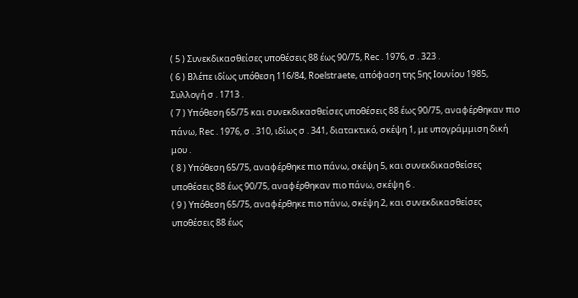( 5 ) Συνεκδικασθείσες υποθέσεις 88 έως 90/75, Rec . 1976, σ . 323 .
( 6 ) Βλέπε ιδίως υπόθεση 116/84, Roelstraete, απόφαση της 5ης Ιουνίου 1985, Συλλογή σ . 1713 .
( 7 ) Υπόθεση 65/75 και συνεκδικασθείσες υποθέσεις 88 έως 90/75, αναφέρθηκαν πιο πάνω, Rec . 1976, σ . 310, ιδίως σ . 341, διατακτικό, σκέψη 1, με υπογράμμιση δική μου .
( 8 ) Υπόθεση 65/75, αναφέρθηκε πιο πάνω, σκέψη 5, και συνεκδικασθείσες υποθέσεις 88 έως 90/75, αναφέρθηκαν πιο πάνω, σκέψη 6 .
( 9 ) Υπόθεση 65/75, αναφέρθηκε πιο πάνω, σκέψη 2, και συνεκδικασθείσες υποθέσεις 88 έως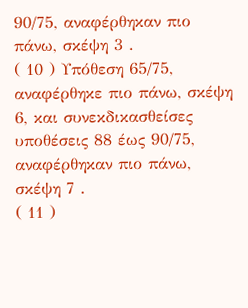90/75, αναφέρθηκαν πιο πάνω, σκέψη 3 .
( 10 ) Υπόθεση 65/75, αναφέρθηκε πιο πάνω, σκέψη 6, και συνεκδικασθείσες υποθέσεις 88 έως 90/75, αναφέρθηκαν πιο πάνω, σκέψη 7 .
( 11 )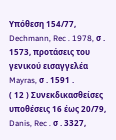Υπόθεση 154/77, Dechmann, Rec . 1978, σ . 1573, προτάσεις του γενικού εισαγγελέα Mayras, σ . 1591 .
( 12 ) Συνεκδικασθείσες υποθέσεις 16 έως 20/79, Danis, Rec . σ . 3327,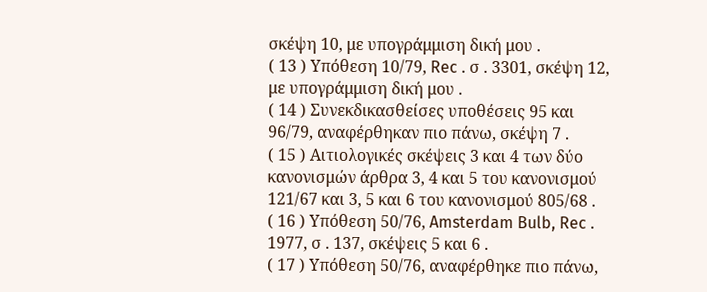σκέψη 10, με υπογράμμιση δική μου .
( 13 ) Υπόθεση 10/79, Rec . σ . 3301, σκέψη 12, με υπογράμμιση δική μου .
( 14 ) Συνεκδικασθείσες υποθέσεις 95 και 96/79, αναφέρθηκαν πιο πάνω, σκέψη 7 .
( 15 ) Αιτιολογικές σκέψεις 3 και 4 των δύο κανονισμών άρθρα 3, 4 και 5 του κανονισμού 121/67 και 3, 5 και 6 του κανονισμού 805/68 .
( 16 ) Υπόθεση 50/76, Amsterdam Bulb, Rec . 1977, σ . 137, σκέψεις 5 και 6 .
( 17 ) Υπόθεση 50/76, αναφέρθηκε πιο πάνω,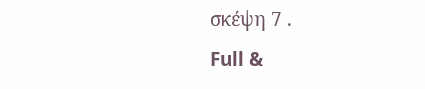σκέψη 7 .
Full &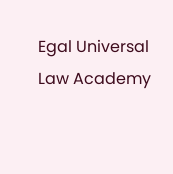Egal Universal Law Academy